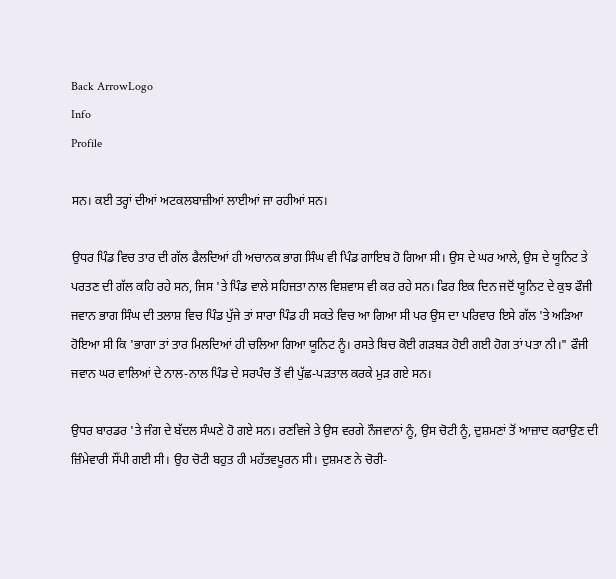Back ArrowLogo
Info
Profile

ਸਨ। ਕਈ ਤਰ੍ਹਾਂ ਦੀਆਂ ਅਟਕਲਬਾਜ਼ੀਆਂ ਲਾਈਆਂ ਜਾ ਰਹੀਆਂ ਸਨ।

ਉਧਰ ਪਿੰਡ ਵਿਚ ਤਾਰ ਦੀ ਗੱਲ ਫੈਲਦਿਆਂ ਹੀ ਅਚਾਨਕ ਭਾਗ ਸਿੰਘ ਵੀ ਪਿੰਡ ਗਾਇਬ ਹੋ ਗਿਆ ਸੀ। ਉਸ ਦੇ ਘਰ ਆਲੇ, ਉਸ ਦੇ ਯੂਨਿਟ ਤੇ ਪਰਤਣ ਦੀ ਗੱਲ ਕਹਿ ਰਹੇ ਸਨ, ਜਿਸ 'ਤੇ ਪਿੰਡ ਵਾਲੇ ਸਹਿਜਤਾ ਨਾਲ ਵਿਸ਼ਵਾਸ ਵੀ ਕਰ ਰਹੇ ਸਨ। ਫਿਰ ਇਕ ਦਿਨ ਜਦੋਂ ਯੂਨਿਟ ਦੇ ਕੁਝ ਫੌਜੀ ਜਵਾਨ ਭਾਗ ਸਿੰਘ ਦੀ ਤਲਾਸ਼ ਵਿਚ ਪਿੰਡ ਪੁੱਜੇ ਤਾਂ ਸਾਰਾ ਪਿੰਡ ਹੀ ਸਕਤੇ ਵਿਚ ਆ ਗਿਆ ਸੀ ਪਰ ਉਸ ਦਾ ਪਰਿਵਾਰ ਇਸੇ ਗੱਲ 'ਤੇ ਅੜਿਆ ਹੋਇਆ ਸੀ ਕਿ 'ਭਾਗਾ ਤਾਂ ਤਾਰ ਮਿਲਦਿਆਂ ਹੀ ਚਲਿਆ ਗਿਆ ਯੂਨਿਟ ਨੂੰ। ਰਸਤੇ ਬਿਚ ਕੋਈ ਗੜਬੜ ਹੋਈ ਗਈ ਹੋਗ ਤਾਂ ਪਤਾ ਨੀ।" ਫੌਜੀ ਜਵਾਨ ਘਰ ਵਾਲਿਆਂ ਦੇ ਨਾਲ-ਨਾਲ ਪਿੰਡ ਦੇ ਸਰਪੰਚ ਤੋਂ ਵੀ ਪੁੱਛ-ਪੜਤਾਲ ਕਰਕੇ ਮੁੜ ਗਏ ਸਨ।

ਉਧਰ ਬਾਰਡਰ 'ਤੇ ਜੰਗ ਦੇ ਬੱਦਲ ਸੰਘਣੇ ਹੋ ਗਏ ਸਨ। ਰਣਵਿਜੇ ਤੇ ਉਸ ਵਰਗੇ ਨੌਜਵਾਨਾਂ ਨੂੰ, ਉਸ ਚੋਟੀ ਨੂੰ, ਦੁਸ਼ਮਣਾਂ ਤੋਂ ਆਜ਼ਾਦ ਕਰਾਉਣ ਦੀ ਜ਼ਿੰਮੇਵਾਰੀ ਸੌਂਪੀ ਗਈ ਸੀ। ਉਹ ਚੋਟੀ ਬਹੁਤ ਹੀ ਮਹੱਤਵਪੂਰਨ ਸੀ। ਦੁਸ਼ਮਣ ਨੇ ਚੋਰੀ-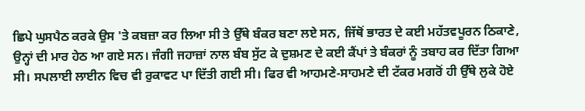ਛਿਪੇ ਘੁਸਪੈਠ ਕਰਕੇ ਉਸ 'ਤੇ ਕਬਜ਼ਾ ਕਰ ਲਿਆ ਸੀ ਤੇ ਉੱਥੇ ਬੰਕਰ ਬਣਾ ਲਏ ਸਨ, ਜਿੱਥੋਂ ਭਾਰਤ ਦੇ ਕਈ ਮਹੱਤਵਪੂਰਨ ਠਿਕਾਣੇ, ਉਨ੍ਹਾਂ ਦੀ ਮਾਰ ਹੇਠ ਆ ਗਏ ਸਨ। ਜੰਗੀ ਜਹਾਜ਼ਾਂ ਨਾਲ ਬੰਬ ਸੁੱਟ ਕੇ ਦੁਸ਼ਮਣ ਦੇ ਕਈ ਕੈਂਪਾਂ ਤੇ ਬੰਕਰਾਂ ਨੂੰ ਤਬਾਹ ਕਰ ਦਿੱਤਾ ਗਿਆ ਸੀ। ਸਪਲਾਈ ਲਾਈਨ ਵਿਚ ਵੀ ਰੁਕਾਵਟ ਪਾ ਦਿੱਤੀ ਗਈ ਸੀ। ਫਿਰ ਵੀ ਆਹਮਣੇ-ਸਾਹਮਣੇ ਦੀ ਟੱਕਰ ਮਗਰੋਂ ਹੀ ਉੱਥੇ ਲੁਕੇ ਹੋਏ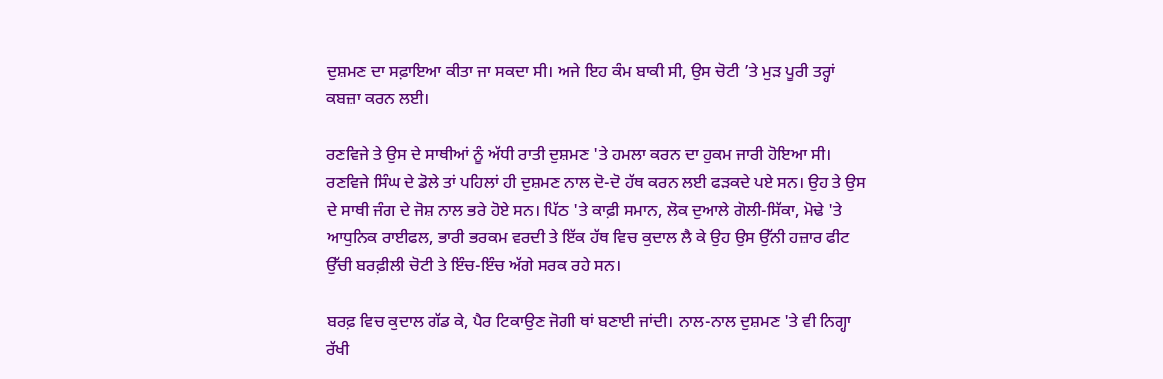ਦੁਸ਼ਮਣ ਦਾ ਸਫ਼ਾਇਆ ਕੀਤਾ ਜਾ ਸਕਦਾ ਸੀ। ਅਜੇ ਇਹ ਕੰਮ ਬਾਕੀ ਸੀ, ਉਸ ਚੋਟੀ ’ਤੇ ਮੁੜ ਪੂਰੀ ਤਰ੍ਹਾਂ ਕਬਜ਼ਾ ਕਰਨ ਲਈ।

ਰਣਵਿਜੇ ਤੇ ਉਸ ਦੇ ਸਾਥੀਆਂ ਨੂੰ ਅੱਧੀ ਰਾਤੀ ਦੁਸ਼ਮਣ 'ਤੇ ਹਮਲਾ ਕਰਨ ਦਾ ਹੁਕਮ ਜਾਰੀ ਹੋਇਆ ਸੀ। ਰਣਵਿਜੇ ਸਿੰਘ ਦੇ ਡੋਲੇ ਤਾਂ ਪਹਿਲਾਂ ਹੀ ਦੁਸ਼ਮਣ ਨਾਲ ਦੋ-ਦੋ ਹੱਥ ਕਰਨ ਲਈ ਫੜਕਦੇ ਪਏ ਸਨ। ਉਹ ਤੇ ਉਸ ਦੇ ਸਾਥੀ ਜੰਗ ਦੇ ਜੋਸ਼ ਨਾਲ ਭਰੇ ਹੋਏ ਸਨ। ਪਿੱਠ 'ਤੇ ਕਾਫ਼ੀ ਸਮਾਨ, ਲੋਕ ਦੁਆਲੇ ਗੋਲੀ-ਸਿੱਕਾ, ਮੋਢੇ 'ਤੇ ਆਧੁਨਿਕ ਰਾਈਫਲ, ਭਾਰੀ ਭਰਕਮ ਵਰਦੀ ਤੇ ਇੱਕ ਹੱਥ ਵਿਚ ਕੁਦਾਲ ਲੈ ਕੇ ਉਹ ਉਸ ਉੱਨੀ ਹਜ਼ਾਰ ਫੀਟ ਉੱਚੀ ਬਰਫ਼ੀਲੀ ਚੋਟੀ ਤੇ ਇੰਚ-ਇੰਚ ਅੱਗੇ ਸਰਕ ਰਹੇ ਸਨ।

ਬਰਫ਼ ਵਿਚ ਕੁਦਾਲ ਗੱਡ ਕੇ, ਪੈਰ ਟਿਕਾਉਣ ਜੋਗੀ ਥਾਂ ਬਣਾਈ ਜਾਂਦੀ। ਨਾਲ-ਨਾਲ ਦੁਸ਼ਮਣ 'ਤੇ ਵੀ ਨਿਗ੍ਹਾ ਰੱਖੀ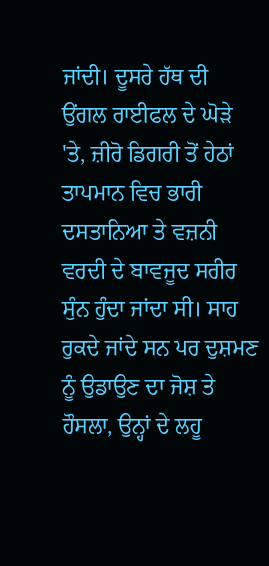ਜਾਂਦੀ। ਦੂਸਰੇ ਹੱਥ ਦੀ ਉਂਗਲ ਰਾਈਫਲ ਦੇ ਘੋੜੇ 'ਤੇ, ਜ਼ੀਰੋ ਡਿਗਰੀ ਤੋਂ ਹੇਠਾਂ ਤਾਪਮਾਨ ਵਿਚ ਭਾਰੀ ਦਸਤਾਨਿਆ ਤੇ ਵਜ਼ਨੀ ਵਰਦੀ ਦੇ ਬਾਵਜੂਦ ਸਰੀਰ ਸੁੰਨ ਹੁੰਦਾ ਜਾਂਦਾ ਸੀ। ਸਾਹ ਰੁਕਦੇ ਜਾਂਦੇ ਸਨ ਪਰ ਦੁਸ਼ਮਣ ਨੂੰ ਉਡਾਉਣ ਦਾ ਜੋਸ਼ ਤੇ ਹੌਸਲਾ, ਉਨ੍ਹਾਂ ਦੇ ਲਹੂ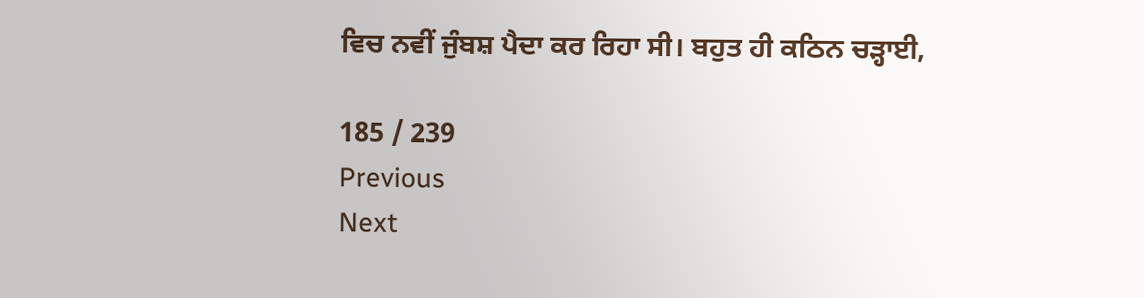ਵਿਚ ਨਵੀਂ ਜੁੰਬਸ਼ ਪੈਦਾ ਕਰ ਰਿਹਾ ਸੀ। ਬਹੁਤ ਹੀ ਕਠਿਨ ਚੜ੍ਹਾਈ,

185 / 239
Previous
Next